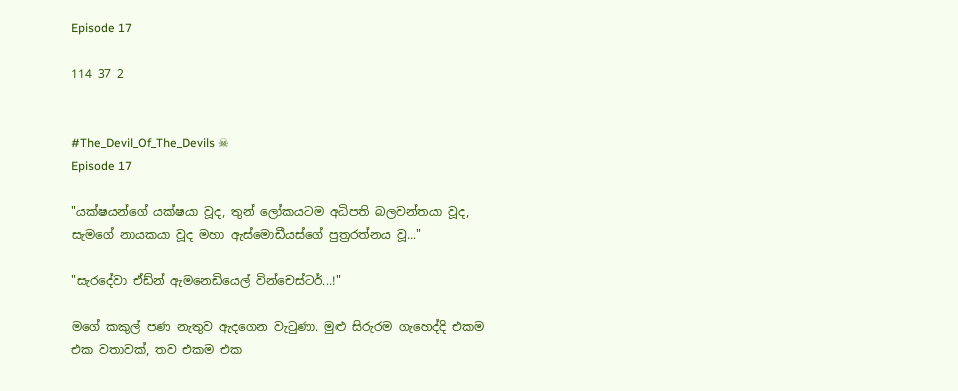Episode 17

114 37 2


#The_Devil_Of_The_Devils ☠
Episode 17

"යක්ෂයන්ගේ යක්ෂයා වූද, තුන් ලෝකයටම අධිපති බලවන්තයා වූද, සැමගේ නායකයා වූද මහා ඇස්මොඩීයස්ගේ පුත්‍රරත්නය වූ..."

"සැරදේවා ඒඩ්න් ඇමනෙඩියෙල් වින්චෙස්ටර්...!"

මගේ කකුල් පණ නැතුව ඇදගෙන වැටුණා. මුළු සිරුරම ගැහෙද්දි එකම එක වතාවක්, තව එකම එක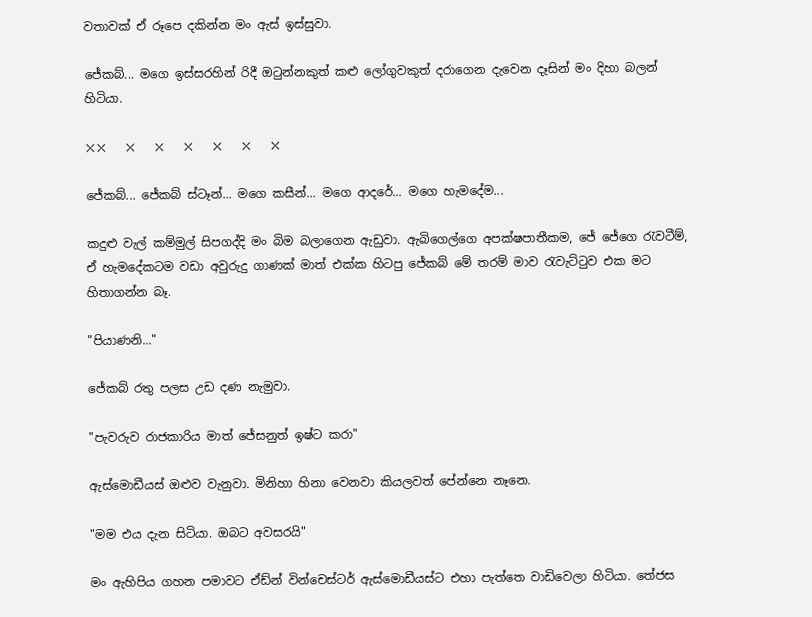වතාවක් ඒ රූපෙ දකින්න මං ඇස් ඉස්සුවා.

ජේකබ්... මගෙ ඉස්සරහින් රිදී ඔටුන්නකුත් කළු ලෝගුවකුත් දරාගෙන දැවෙන දෑසින් මං දිහා බලන් හිටියා.

❌❌   ❌   ❌   ❌   ❌   ❌   ❌

ජේකබ්... ජේකබ් ස්ටෑන්... මගෙ කසීන්... මගෙ ආදරේ... මගෙ හැමදේම...

කදුළු වැල් කම්මුල් සිපගද්දි මං බිම බලාගෙන ඇඩුවා. ඇබිගෙල්ගෙ අපක්ෂපාතීකම, ජේ ජේගෙ රැවටීම්, ඒ හැමදේකටම වඩා අවුරුදු ගාණක් මාත් එක්ක හිටපු ජේකබ් මේ තරම් මාව රැවැට්ටුව එක මට හිතාගන්න බෑ.

"පියාණනි..."

ජේකබ්‍ රතු පලස උඩ දණ නැමුවා.

"පැවරුව රාජකාරිය මාත් ජේසනුත් ඉෂ්ට කරා"

ඇස්මොඩීයස් ඔළුව වැනුවා. මිනිහා හිනා වෙනවා කියලවත් පේන්නෙ නෑනෙ.

"මම එය දැන සිටියා. ඔබට අවසරයි"

මං ඇහිපිය ගහන පමාවට ඒඩ්න් වින්චෙස්ටර් ඇස්මොඩීයස්ට එහා පැත්තෙ වාඩිවෙලා හිටියා. තේජස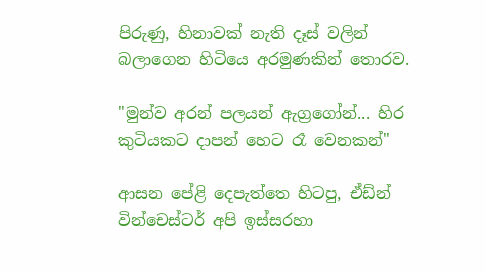පිරුණු, හිනාවක් නැති දෑස් වලින් බලාගෙන හිටියෙ අරමුණකින් තොරව.

"මුන්ව අරන් පලයන් ඇග්‍රගෝන්... හිර කුටියකට දාපන් හෙට රෑ වෙනකන්"

ආසන පේළි දෙපැත්තෙ හිටපු, ඒඩ්න් වින්චෙස්ටර් අපි ඉස්සරහා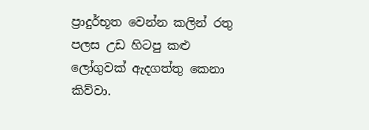ප්‍රාදුර්භූත වෙන්න කලින් රතු පලස උඩ හිටපු කළු ලෝගුවක් ඇදගත්තු කෙනා කිව්වා.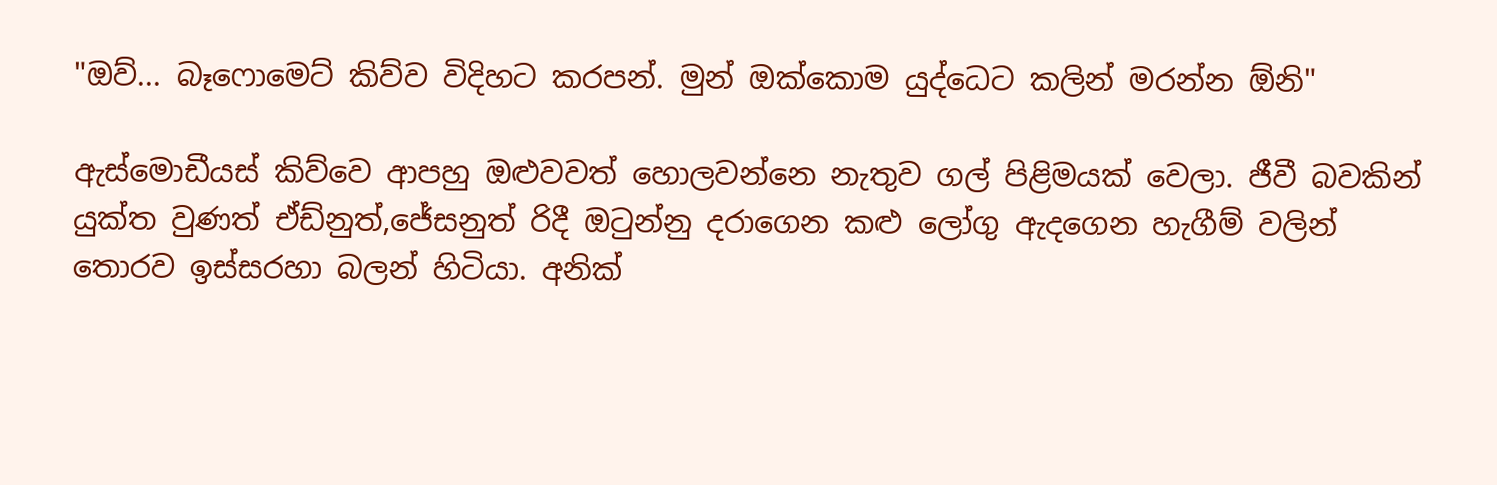"ඔව්... බෑෆොමෙට් කිව්ව විදිහට කරපන්. මුන් ඔක්කොම යුද්ධෙට කලින් මරන්න ඕනි"

ඇස්මොඩීයස් කිව්වෙ ආපහු ඔළුවවත් හොලවන්නෙ නැතුව ගල් පිළිමයක් වෙලා. ජීවී බවකින් යුක්ත වුණත් ඒඩ්නුත්,ජේසනුත් රිදී ඔටුන්නු දරාගෙන කළු ලෝගු ඇදගෙන හැගීම් වලින් තොරව ඉස්සරහා බලන් හිටියා. අනික්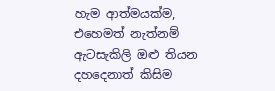හැම ආත්මයක්ම, එහෙමත් නැත්නම් ඇටසැකිලි ඔළු තියන දහදෙනාත් කිසිම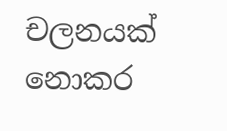චලනයක් නොකර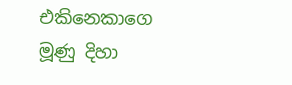එකිනෙකාගෙ මූණු දිහා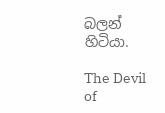බලන් හිටියා.

The Devil of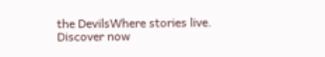the DevilsWhere stories live. Discover now